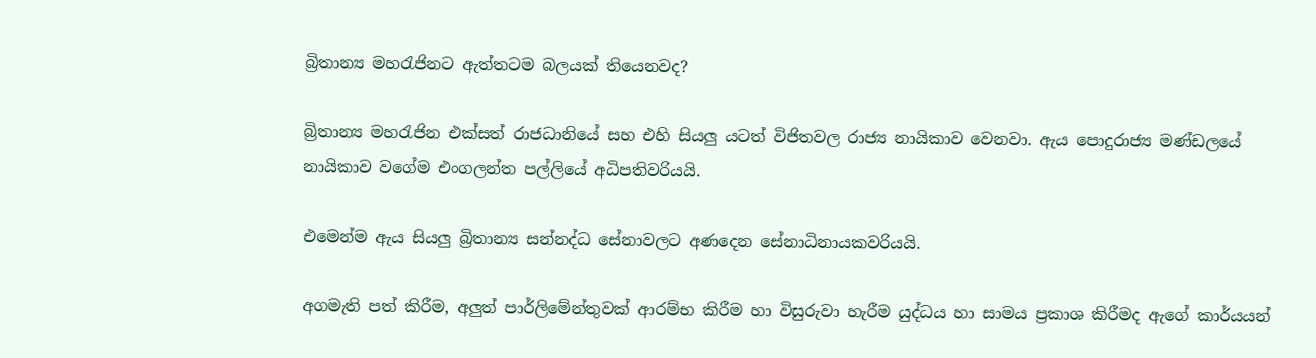බ්‍රිතාන්‍ය මහරැජිනට ඇත්තටම බලයක් තියෙනවද?

බ්‍රිතාන්‍ය මහරැජින එක්සත් රාජධානියේ සහ එහි සියලු යටත් විජිතවල රාජ්‍ය නායිකාව වෙනවා. ඇය පොදුරාජ්‍ය මණ්ඩලයේ නායිකාව වගේම එංගලන්ත පල්ලියේ අධිපතිවරියයි.

එමෙන්ම ඇය සියලු බ්‍රිතාන්‍ය සන්නද්ධ සේනාවලට අණදෙන සේනාධිනායකවරියයි.

අගමැති පත් කිරීම, අලුත් පාර්ලිමේන්තුවක් ආරම්භ කිරීම හා විසුරුවා හැරීම යුද්ධය හා සාමය ප්‍රකාශ කිරීමද ඇගේ කාර්යයන්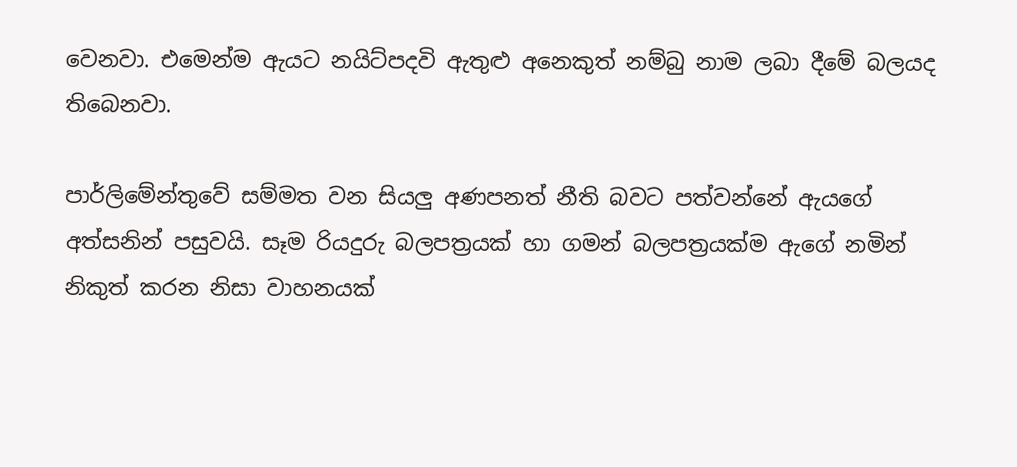වෙනවා. එමෙන්ම ඇයට නයිට්පදවි ඇතුළු අනෙකුත් නම්බු නාම ලබා දීමේ බලයද තිබෙනවා.

පාර්ලිමේන්තුවේ සම්මත වන සියලු අණපනත් නීති බවට පත්වන්නේ ඇයගේ අත්සනින් පසුවයි. සෑම රියදුරු බලපත්‍රයක් හා ගමන් බලපත්‍රයක්ම ඇගේ නමින් නිකුත් කරන නිසා වාහනයක්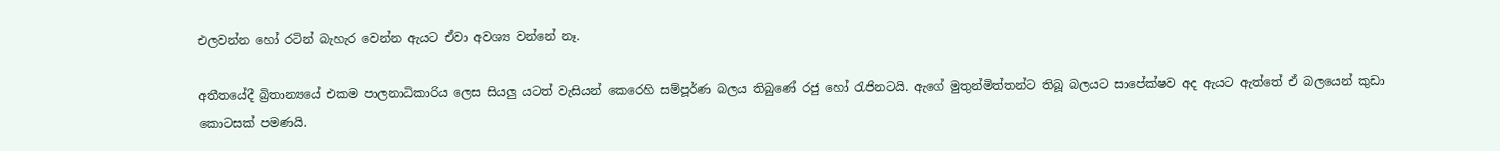එලවන්න හෝ රටින් බැහැර වෙන්න ඇයට ඒවා අවශ්‍ය වන්නේ නෑ.

අතීතයේදී බ්‍රිතාන්‍යයේ එකම පාලනාධිකාරිය ලෙස සියලු යටත් වැසියන් කෙරෙහි සම්පූර්ණ බලය තිබුණේ රජු හෝ රැජිනටයි. ඇගේ මුතුන්මිත්තන්ට තිබූ බලයට සාපේක්ෂව අද ඇයට ඇත්තේ ඒ බලයෙන් කුඩා කොටසක් පමණයි.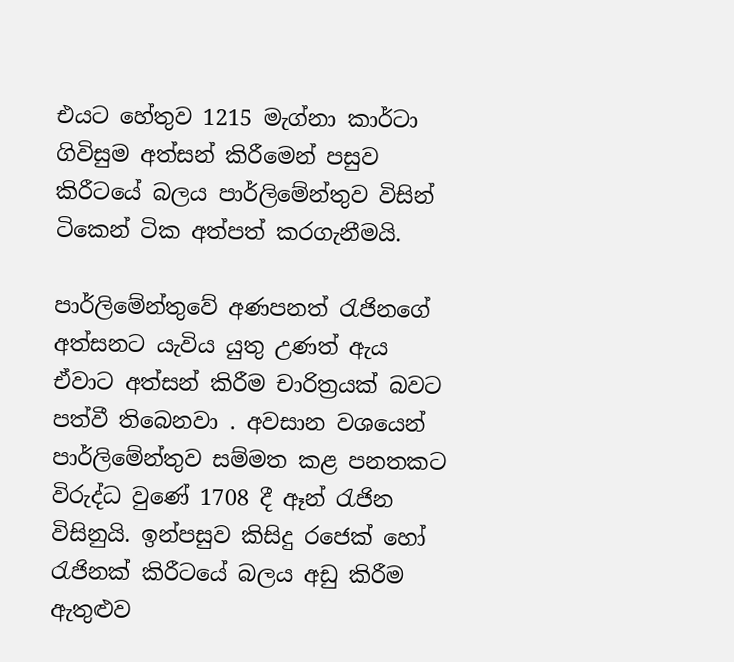එයට හේතුව 1215 මැග්නා කාර්ටා ගිවිසුම අත්සන් කිරීමෙන් පසුව කිරීටයේ බලය පාර්ලිමේන්තුව විසින් ටිකෙන් ටික අත්පත් කරගැනීමයි.

පාර්ලිමේන්තුවේ අණපනත් රැජිනගේ අත්සනට යැවිය යුතු උණත් ඇය ඒවාට අත්සන් කිරීම චාරිත්‍රයක් බවට පත්වී තිබෙනවා . අවසාන වශයෙන් පාර්ලිමේන්තුව සම්මත කළ පනතකට විරුද්ධ වුණේ 1708 දී ඈන් රැජින විසිනුයි. ඉන්පසුව කිසිදු රජෙක් හෝ රැජිනක් කිරීටයේ බලය අඩු කිරීම ඇතුළුව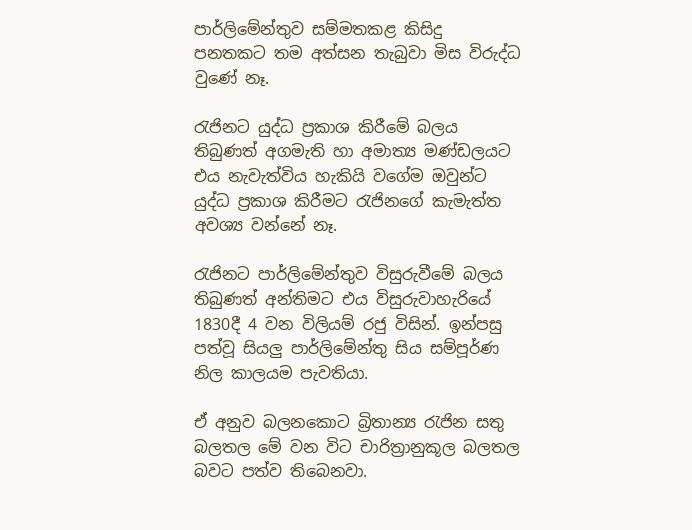පාර්ලිමේන්තුව සම්මතකළ කිසිදු පනතකට තම අත්සන තැබුවා මිස විරුද්ධ වුණේ නෑ.

රැජිනට යුද්ධ ප්‍රකාශ කිරීමේ බලය තිබුණත් අගමැති හා අමාත්‍ය මණ්ඩලයට එය නැවැත්විය හැකියි වගේම ඔවුන්ට යුද්ධ ප්‍රකාශ කිරීමට රැජිනගේ කැමැත්ත අවශ්‍ය වන්නේ නෑ.

රැජිනට පාර්ලිමේන්තුව විසුරුවීමේ බලය තිබුණත් අන්තිමට එය විසුරුවාහැරියේ 1830දී 4 වන විලියම් රජු විසින්. ඉන්පසු පත්වූ සියලු පාර්ලිමේන්තු සිය සම්පූර්ණ නිල කාලයම පැවතියා.

ඒ අනුව බලනකොට බ්‍රිතාන්‍ය රැජින සතු බලතල මේ වන විට චාරිත්‍රානුකූල බලතල බවට පත්ව තිබෙනවා.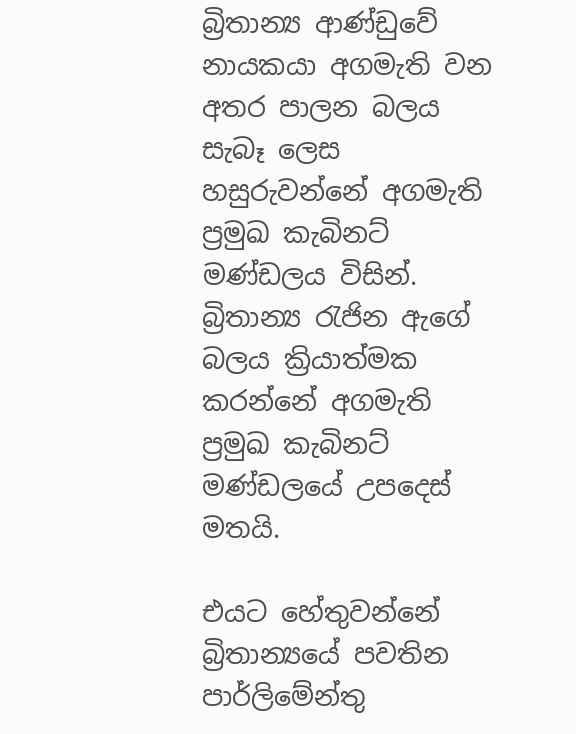බ්‍රිතාන්‍ය ආණ්ඩුවේ නායකයා අගමැති වන අතර පාලන බලය සැබෑ ලෙස හසුරුවන්නේ අගමැති ප්‍රමුඛ කැබිනට් මණ්ඩලය විසින්. බ්‍රිතාන්‍ය රැජින ඇගේ බලය ක්‍රියාත්මක කරන්නේ අගමැති ප්‍රමුඛ කැබිනට් මණ්ඩලයේ උපදෙස් මතයි.

එයට හේතුවන්නේ බ්‍රිතාන්‍යයේ පවතින පාර්ලිමේන්තු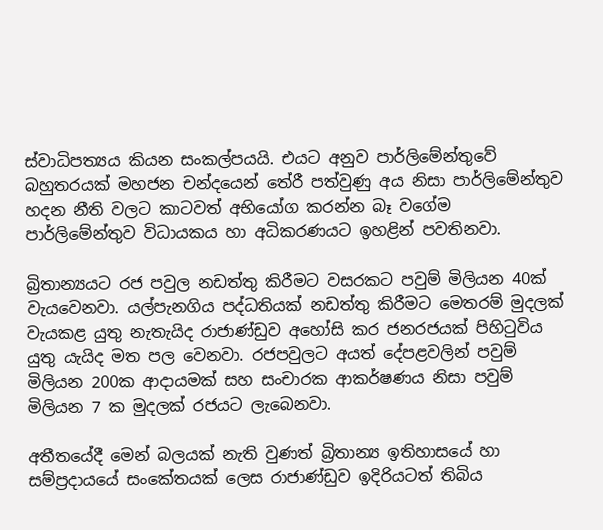ස්වාධිපත්‍යය කියන සංකල්පයයි. එයට අනුව පාර්ලිමේන්තුවේ බහුතරයක් මහජන චන්දයෙන් තේරී පත්වුණු අය නිසා පාර්ලිමේන්තුව හදන නීති වලට කාටවත් අභියෝග කරන්න බෑ වගේම පාර්ලිමේන්තුව විධායකය හා අධිකරණයට ඉහළින් පවතිනවා.

බ්‍රිතාන්‍යයට රජ පවුල නඩත්තු කිරීමට වසරකට පවුම් මිලියන 40ක් වැයවෙනවා. යල්පැනගිය පද්ධතියක් නඩත්තු කිරීමට මෙතරම් මුදලක් වැයකළ යුතු නැතැයිද රාජාණ්ඩුව අහෝසි කර ජනරජයක් පිහිටුවිය යුතු යැයිද මත පල වෙනවා. රජපවුලට අයත් දේපළවලින් පවුම් මිලියන 200ක ආදායමක් සහ සංචාරක ආකර්ෂණය නිසා පවුම් මිලියන 7 ක මුදලක් රජයට ලැබෙනවා.

අතීතයේදී මෙන් බලයක් නැති වුණත් බ්‍රිතාන්‍ය ඉතිහාසයේ හා සම්ප්‍රදායයේ සංකේතයක් ලෙස රාජාණ්ඩුව ඉදිරියටත් තිබිය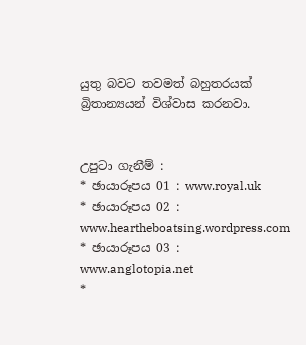යුතු බවට තවමත් බහුතරයක් බ්‍රිතාන්‍යයන් විශ්වාස කරනවා.


උපුටා ගැනීම් :
* ඡායාරූපය 01 : www.royal.uk
* ඡායාරූපය 02 : www.heartheboatsing.wordpress.com
* ඡායාරූපය 03 : www.anglotopia.net
*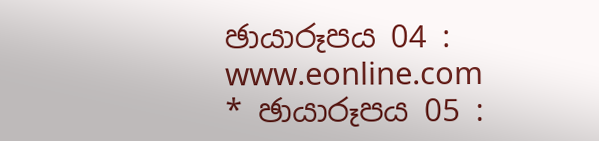ඡායාරූපය 04 : www.eonline.com
* ඡායාරූපය 05 :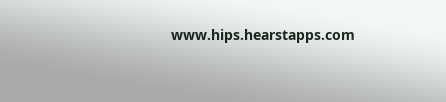www.hips.hearstapps.com